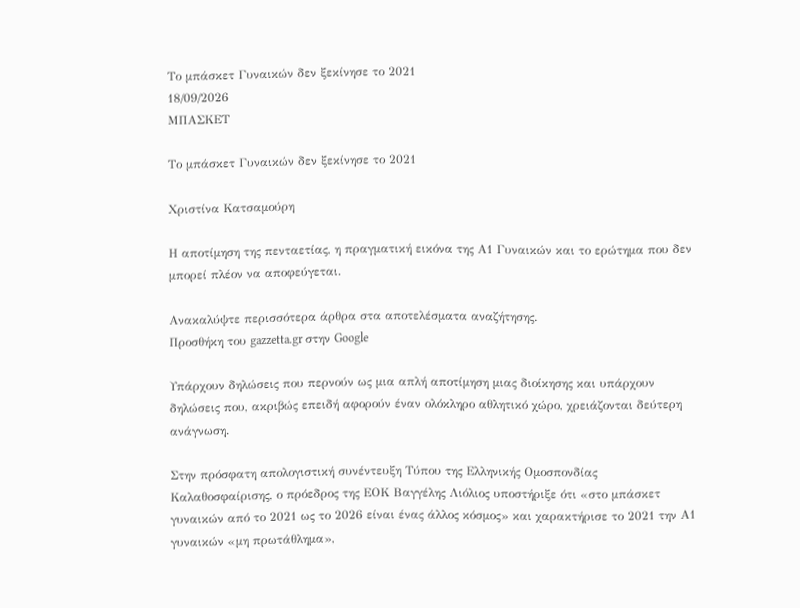Το μπάσκετ Γυναικών δεν ξεκίνησε το 2021
18/09/2026
ΜΠΑΣΚΕΤ

Το μπάσκετ Γυναικών δεν ξεκίνησε το 2021

Χριστίνα Κατσαμούρη

Η αποτίμηση της πενταετίας, η πραγματική εικόνα της Α1 Γυναικών και το ερώτημα που δεν μπορεί πλέον να αποφεύγεται.

Ανακαλύψτε περισσότερα άρθρα στα αποτελέσματα αναζήτησης.
Προσθήκη του gazzetta.gr στην Google

Υπάρχουν δηλώσεις που περνούν ως μια απλή αποτίμηση μιας διοίκησης και υπάρχουν δηλώσεις που, ακριβώς επειδή αφορούν έναν ολόκληρο αθλητικό χώρο, χρειάζονται δεύτερη ανάγνωση.

Στην πρόσφατη απολογιστική συνέντευξη Τύπου της Ελληνικής Ομοσπονδίας Καλαθοσφαίρισης, ο πρόεδρος της ΕΟΚ Βαγγέλης Λιόλιος υποστήριξε ότι «στο μπάσκετ γυναικών από το 2021 ως το 2026 είναι ένας άλλος κόσμος» και χαρακτήρισε το 2021 την Α1 γυναικών «μη πρωτάθλημα»,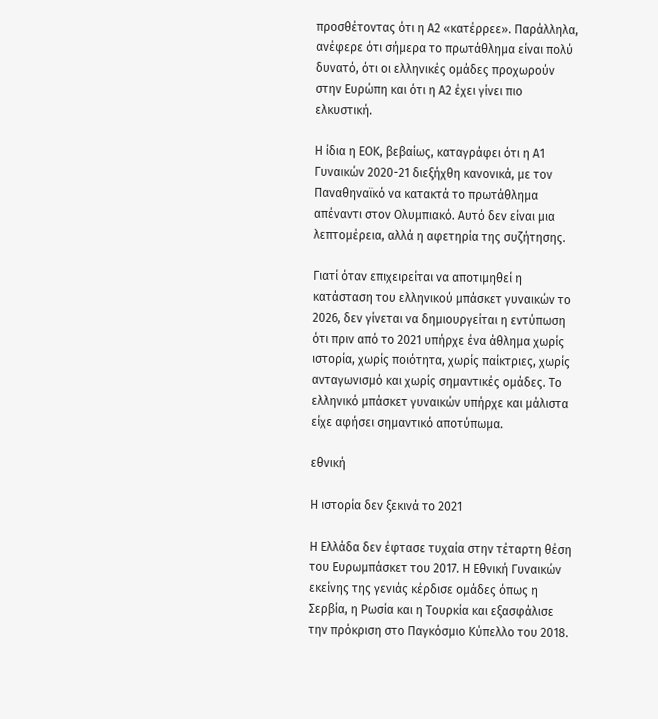προσθέτοντας ότι η Α2 «κατέρρεε». Παράλληλα, ανέφερε ότι σήμερα το πρωτάθλημα είναι πολύ δυνατό, ότι οι ελληνικές ομάδες προχωρούν στην Ευρώπη και ότι η Α2 έχει γίνει πιο ελκυστική.

Η ίδια η ΕΟΚ, βεβαίως, καταγράφει ότι η Α1 Γυναικών 2020-21 διεξήχθη κανονικά, με τον Παναθηναϊκό να κατακτά το πρωτάθλημα απέναντι στον Ολυμπιακό. Αυτό δεν είναι μια λεπτομέρεια, αλλά η αφετηρία της συζήτησης.

Γιατί όταν επιχειρείται να αποτιμηθεί η κατάσταση του ελληνικού μπάσκετ γυναικών το 2026, δεν γίνεται να δημιουργείται η εντύπωση ότι πριν από το 2021 υπήρχε ένα άθλημα χωρίς ιστορία, χωρίς ποιότητα, χωρίς παίκτριες, χωρίς ανταγωνισμό και χωρίς σημαντικές ομάδες. Το ελληνικό μπάσκετ γυναικών υπήρχε και μάλιστα είχε αφήσει σημαντικό αποτύπωμα.

εθνική

Η ιστορία δεν ξεκινά το 2021

Η Ελλάδα δεν έφτασε τυχαία στην τέταρτη θέση του Ευρωμπάσκετ του 2017. Η Εθνική Γυναικών εκείνης της γενιάς κέρδισε ομάδες όπως η Σερβία, η Ρωσία και η Τουρκία και εξασφάλισε την πρόκριση στο Παγκόσμιο Κύπελλο του 2018.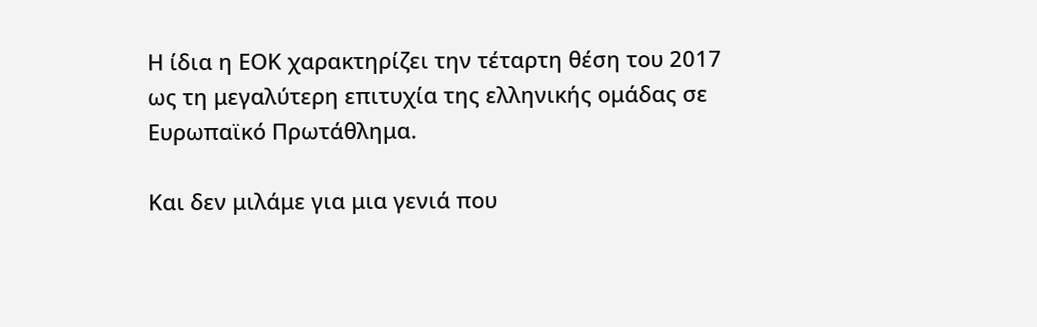Η ίδια η ΕΟΚ χαρακτηρίζει την τέταρτη θέση του 2017 ως τη μεγαλύτερη επιτυχία της ελληνικής ομάδας σε Ευρωπαϊκό Πρωτάθλημα.

Και δεν μιλάμε για μια γενιά που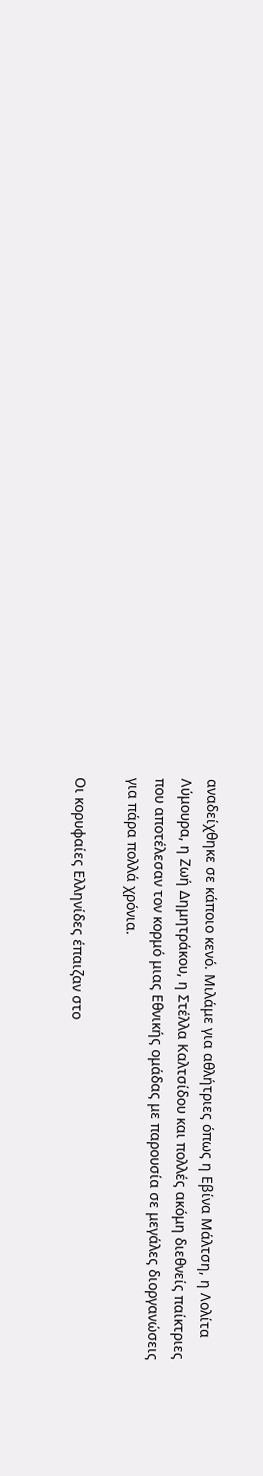αναδείχθηκε σε κάποιο κενό. Μιλάμε για αθλήτριες όπως η Εβίνα Μάλτση, η Λολίτα Λύμουρα, η Ζωή Δημητράκου, η Στέλλα Καλτσίδου και πολλές ακόμη διεθνείς παίκτριες που αποτέλεσαν τον κορμό μιας Εθνικής ομάδας με παρουσία σε μεγάλες διοργανώσεις για πάρα πολλά χρόνια.

Οι κορυφαίες Ελληνίδες έπαιζαν στο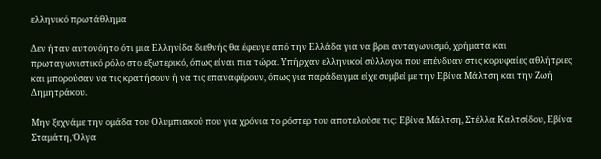ελληνικό πρωτάθλημα

Δεν ήταν αυτονόητο ότι μια Ελληνίδα διεθνής θα έφευγε από την Ελλάδα για να βρει ανταγωνισμό, χρήματα και πρωταγωνιστικό ρόλο στο εξωτερικό, όπως είναι πια τώρα. Υπήρχαν ελληνικοί σύλλογοι που επένδυαν στις κορυφαίες αθλήτριες και μπορούσαν να τις κρατήσουν ή να τις επαναφέρουν, όπως για παράδειγμα είχε συμβεί με την Εβίνα Μάλτση και την Ζωή Δημητράκου.

Μην ξεχνάμε την ομάδα του Ολυμπιακού που για χρόνια το ρόστερ του αποτελούσε τις: Εβίνα Μάλτση, Στέλλα Καλτσίδου, Εβίνα Σταμάτη, Όλγα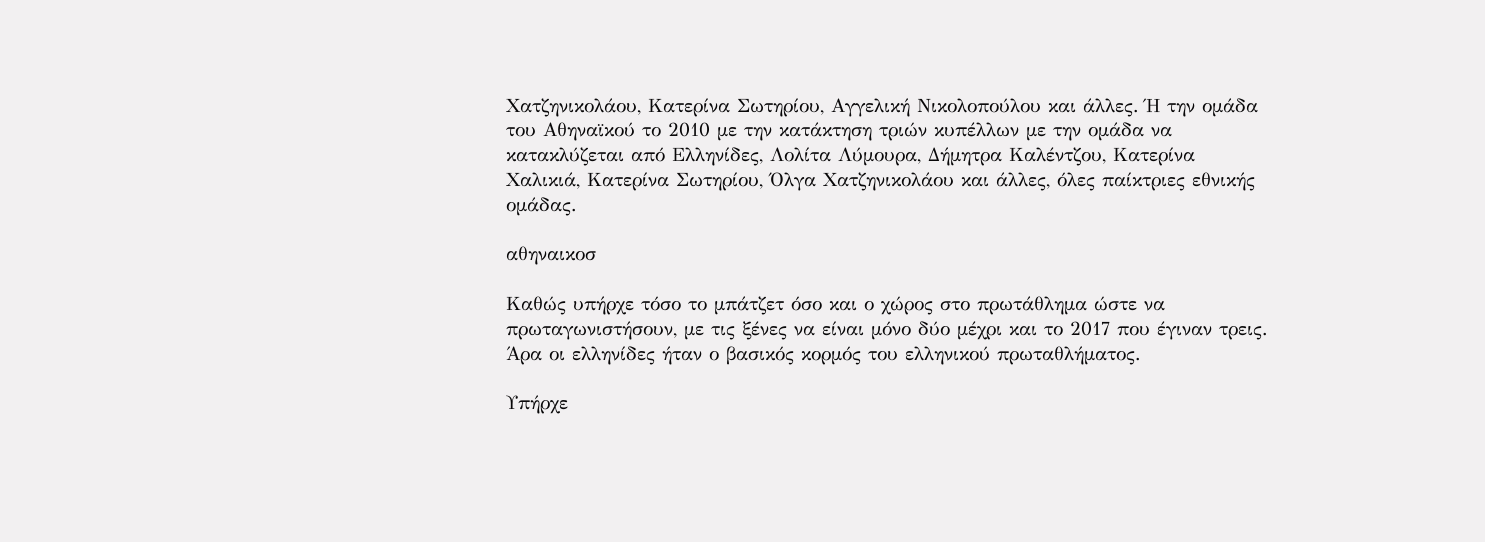Χατζηνικολάου, Κατερίνα Σωτηρίου, Αγγελική Νικολοπούλου και άλλες. Ή την ομάδα του Αθηναϊκού το 2010 με την κατάκτηση τριών κυπέλλων με την ομάδα να κατακλύζεται από Ελληνίδες, Λολίτα Λύμουρα, Δήμητρα Καλέντζου, Κατερίνα Χαλικιά, Κατερίνα Σωτηρίου, Όλγα Χατζηνικολάου και άλλες, όλες παίκτριες εθνικής ομάδας.

αθηναικοσ

Καθώς υπήρχε τόσο το μπάτζετ όσο και ο χώρος στο πρωτάθλημα ώστε να πρωταγωνιστήσουν, με τις ξένες να είναι μόνο δύο μέχρι και το 2017 που έγιναν τρεις. Άρα οι ελληνίδες ήταν ο βασικός κορμός του ελληνικού πρωταθλήματος.

Υπήρχε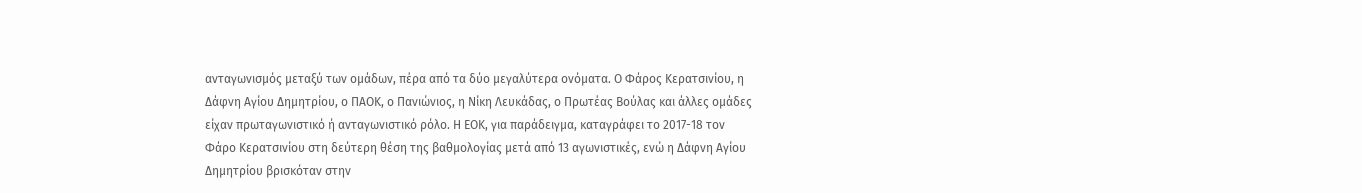ανταγωνισμός μεταξύ των ομάδων, πέρα από τα δύο μεγαλύτερα ονόματα. Ο Φάρος Κερατσινίου, η Δάφνη Αγίου Δημητρίου, ο ΠΑΟΚ, ο Πανιώνιος, η Νίκη Λευκάδας, ο Πρωτέας Βούλας και άλλες ομάδες είχαν πρωταγωνιστικό ή ανταγωνιστικό ρόλο. Η ΕΟΚ, για παράδειγμα, καταγράφει το 2017-18 τον Φάρο Κερατσινίου στη δεύτερη θέση της βαθμολογίας μετά από 13 αγωνιστικές, ενώ η Δάφνη Αγίου Δημητρίου βρισκόταν στην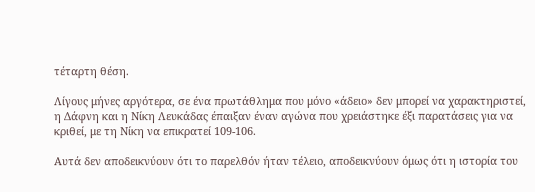τέταρτη θέση.

Λίγους μήνες αργότερα, σε ένα πρωτάθλημα που μόνο «άδειο» δεν μπορεί να χαρακτηριστεί, η Δάφνη και η Νίκη Λευκάδας έπαιξαν έναν αγώνα που χρειάστηκε έξι παρατάσεις για να κριθεί, με τη Νίκη να επικρατεί 109-106.

Αυτά δεν αποδεικνύουν ότι το παρελθόν ήταν τέλειο, αποδεικνύουν όμως ότι η ιστορία του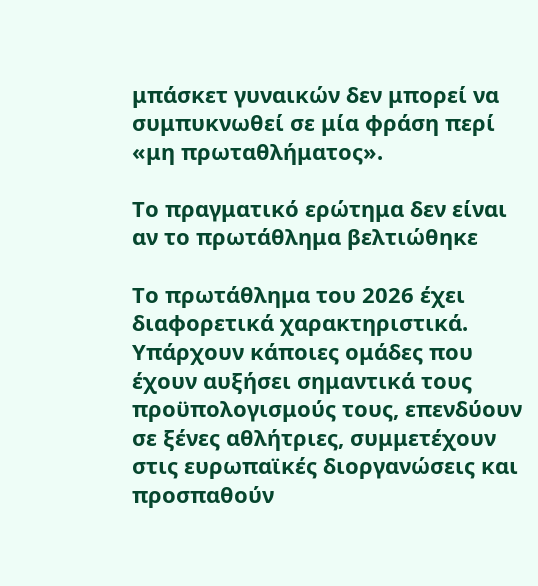μπάσκετ γυναικών δεν μπορεί να συμπυκνωθεί σε μία φράση περί «μη πρωταθλήματος».

Το πραγματικό ερώτημα δεν είναι αν το πρωτάθλημα βελτιώθηκε

Το πρωτάθλημα του 2026 έχει διαφορετικά χαρακτηριστικά. Υπάρχουν κάποιες ομάδες που έχουν αυξήσει σημαντικά τους προϋπολογισμούς τους, επενδύουν σε ξένες αθλήτριες, συμμετέχουν στις ευρωπαϊκές διοργανώσεις και προσπαθούν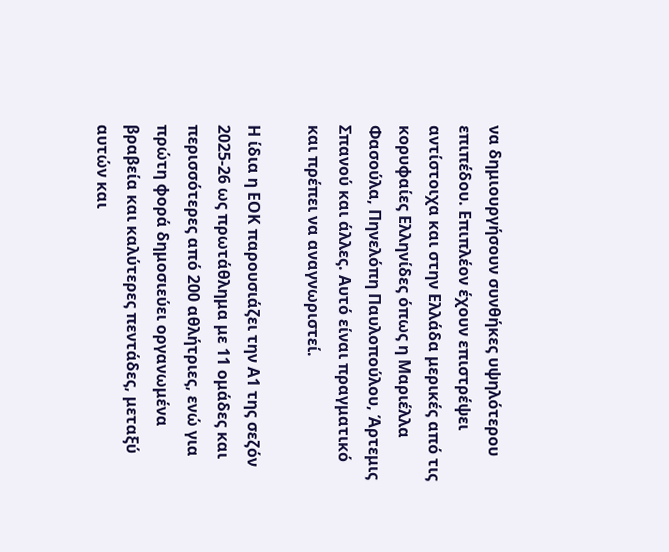να δημιουργήσουν συνθήκες υψηλότερου επιπέδου. Επιπλέον έχουν επιστρέψει αντίστοιχα και στην Ελλάδα μερικές από τις κορυφαίες Ελληνίδες όπως η Μαριέλλα Φασούλα, Πηνελόπη Παυλοπούλου, Άρτεμις Σπανού και άλλες. Αυτό είναι πραγματικό και πρέπει να αναγνωριστεί.

Η ίδια η ΕΟΚ παρουσιάζει την Α1 της σεζόν 2025-26 ως πρωτάθλημα με 11 ομάδες και περισσότερες από 200 αθλήτριες, ενώ για πρώτη φορά δημοσιεύει οργανωμένα βραβεία και καλύτερες πεντάδες, μεταξύ αυτών και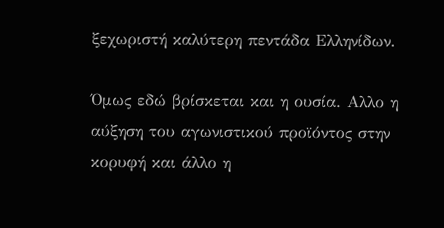ξεχωριστή καλύτερη πεντάδα Ελληνίδων.

Όμως εδώ βρίσκεται και η ουσία. Αλλο η αύξηση του αγωνιστικού προϊόντος στην κορυφή και άλλο η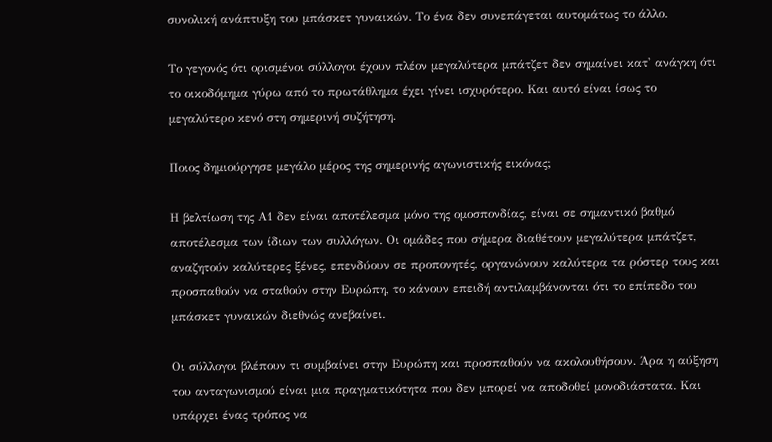συνολική ανάπτυξη του μπάσκετ γυναικών. Το ένα δεν συνεπάγεται αυτομάτως το άλλο.

Το γεγονός ότι ορισμένοι σύλλογοι έχουν πλέον μεγαλύτερα μπάτζετ δεν σημαίνει κατ' ανάγκη ότι το οικοδόμημα γύρω από το πρωτάθλημα έχει γίνει ισχυρότερο. Και αυτό είναι ίσως το μεγαλύτερο κενό στη σημερινή συζήτηση.

Ποιος δημιούργησε μεγάλο μέρος της σημερινής αγωνιστικής εικόνας;

Η βελτίωση της Α1 δεν είναι αποτέλεσμα μόνο της ομοσπονδίας, είναι σε σημαντικό βαθμό αποτέλεσμα των ίδιων των συλλόγων. Οι ομάδες που σήμερα διαθέτουν μεγαλύτερα μπάτζετ, αναζητούν καλύτερες ξένες, επενδύουν σε προπονητές, οργανώνουν καλύτερα τα ρόστερ τους και προσπαθούν να σταθούν στην Ευρώπη, το κάνουν επειδή αντιλαμβάνονται ότι το επίπεδο του μπάσκετ γυναικών διεθνώς ανεβαίνει.

Οι σύλλογοι βλέπουν τι συμβαίνει στην Ευρώπη και προσπαθούν να ακολουθήσουν. Άρα η αύξηση του ανταγωνισμού είναι μια πραγματικότητα που δεν μπορεί να αποδοθεί μονοδιάστατα. Και υπάρχει ένας τρόπος να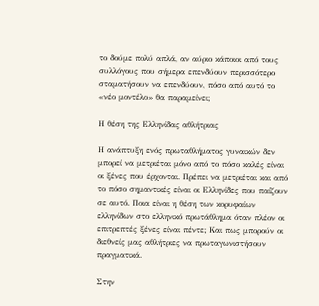το δούμε πολύ απλά, αν αύριο κάποιοι από τους συλλόγους που σήμερα επενδύουν περισσότερο σταματήσουν να επενδύουν, πόσο από αυτό το «νέο μοντέλο» θα παραμείνει;

Η θέση της Ελληνίδας αθλήτριας

Η ανάπτυξη ενός πρωταθλήματος γυναικών δεν μπορεί να μετριέται μόνο από το πόσο καλές είναι οι ξένες που έρχονται. Πρέπει να μετριέται και από το πόσο σημαντικές είναι οι Ελληνίδες που παίζουν σε αυτό. Ποια είναι η θέση των κορυφαίων ελληνίδων στο ελληνικό πρωτάθλημα όταν πλέον οι επιτρεπτές ξένες είναι πέντε; Και πως μπορούν οι διεθνείς μας αθλήτριες να πρωταγωνιστήσουν πραγματικά.

Στην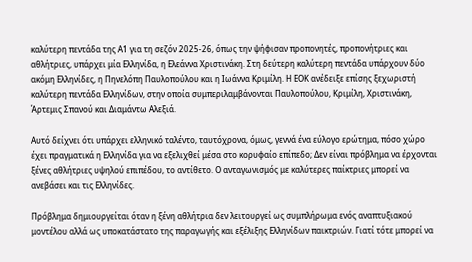καλύτερη πεντάδα της Α1 για τη σεζόν 2025-26, όπως την ψήφισαν προπονητές, προπονήτριες και αθλήτριες, υπάρχει μία Ελληνίδα, η Ελεάννα Χριστινάκη. Στη δεύτερη καλύτερη πεντάδα υπάρχουν δύο ακόμη Ελληνίδες, η Πηνελόπη Παυλοπούλου και η Ιωάννα Κριμίλη. Η ΕΟΚ ανέδειξε επίσης ξεχωριστή καλύτερη πεντάδα Ελληνίδων, στην οποία συμπεριλαμβάνονται Παυλοπούλου, Κριμίλη, Χριστινάκη, Άρτεμις Σπανού και Διαμάντω Αλεξιά.

Αυτό δείχνει ότι υπάρχει ελληνικό ταλέντο, ταυτόχρονα, όμως, γεννά ένα εύλογο ερώτημα, πόσο χώρο έχει πραγματικά η Ελληνίδα για να εξελιχθεί μέσα στο κορυφαίο επίπεδο; Δεν είναι πρόβλημα να έρχονται ξένες αθλήτριες υψηλού επιπέδου, το αντίθετο. Ο ανταγωνισμός με καλύτερες παίκτριες μπορεί να ανεβάσει και τις Ελληνίδες.

Πρόβλημα δημιουργείται όταν η ξένη αθλήτρια δεν λειτουργεί ως συμπλήρωμα ενός αναπτυξιακού μοντέλου αλλά ως υποκατάστατο της παραγωγής και εξέλιξης Ελληνίδων παικτριών. Γιατί τότε μπορεί να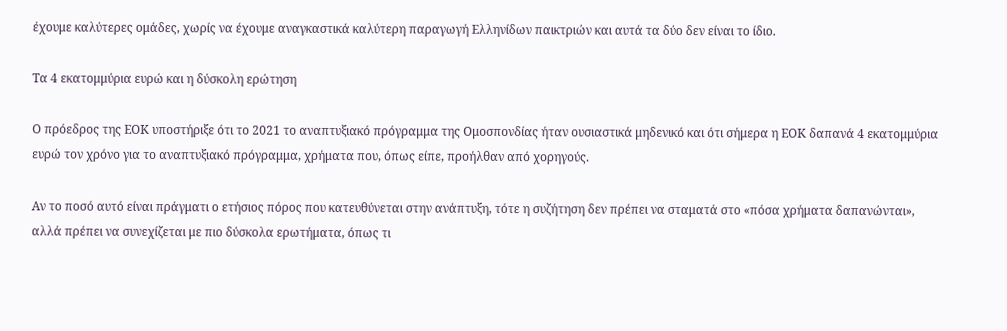έχουμε καλύτερες ομάδες, χωρίς να έχουμε αναγκαστικά καλύτερη παραγωγή Ελληνίδων παικτριών και αυτά τα δύο δεν είναι το ίδιο.

Τα 4 εκατομμύρια ευρώ και η δύσκολη ερώτηση

Ο πρόεδρος της ΕΟΚ υποστήριξε ότι το 2021 το αναπτυξιακό πρόγραμμα της Ομοσπονδίας ήταν ουσιαστικά μηδενικό και ότι σήμερα η ΕΟΚ δαπανά 4 εκατομμύρια ευρώ τον χρόνο για το αναπτυξιακό πρόγραμμα, χρήματα που, όπως είπε, προήλθαν από χορηγούς.

Αν το ποσό αυτό είναι πράγματι ο ετήσιος πόρος που κατευθύνεται στην ανάπτυξη, τότε η συζήτηση δεν πρέπει να σταματά στο «πόσα χρήματα δαπανώνται», αλλά πρέπει να συνεχίζεται με πιο δύσκολα ερωτήματα, όπως τι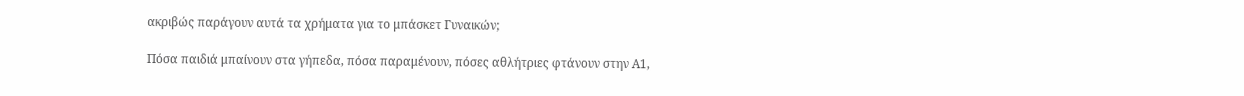ακριβώς παράγουν αυτά τα χρήματα για το μπάσκετ Γυναικών;

Πόσα παιδιά μπαίνουν στα γήπεδα, πόσα παραμένουν, πόσες αθλήτριες φτάνουν στην Α1,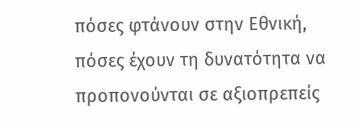πόσες φτάνουν στην Εθνική, πόσες έχουν τη δυνατότητα να προπονούνται σε αξιοπρεπείς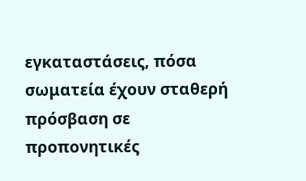εγκαταστάσεις, πόσα σωματεία έχουν σταθερή πρόσβαση σε προπονητικές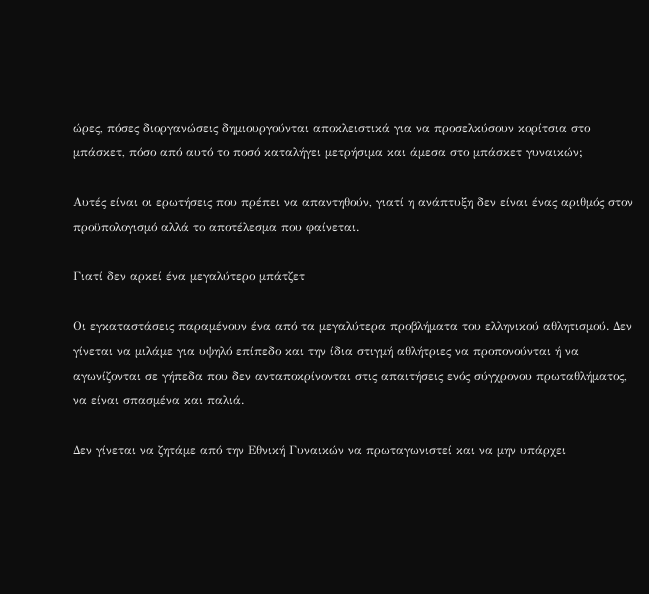ώρες, πόσες διοργανώσεις δημιουργούνται αποκλειστικά για να προσελκύσουν κορίτσια στο μπάσκετ, πόσο από αυτό το ποσό καταλήγει μετρήσιμα και άμεσα στο μπάσκετ γυναικών;

Αυτές είναι οι ερωτήσεις που πρέπει να απαντηθούν, γιατί η ανάπτυξη δεν είναι ένας αριθμός στον προϋπολογισμό αλλά το αποτέλεσμα που φαίνεται.

Γιατί δεν αρκεί ένα μεγαλύτερο μπάτζετ

Οι εγκαταστάσεις παραμένουν ένα από τα μεγαλύτερα προβλήματα του ελληνικού αθλητισμού. Δεν γίνεται να μιλάμε για υψηλό επίπεδο και την ίδια στιγμή αθλήτριες να προπονούνται ή να αγωνίζονται σε γήπεδα που δεν ανταποκρίνονται στις απαιτήσεις ενός σύγχρονου πρωταθλήματος, να είναι σπασμένα και παλιά.

Δεν γίνεται να ζητάμε από την Εθνική Γυναικών να πρωταγωνιστεί και να μην υπάρχει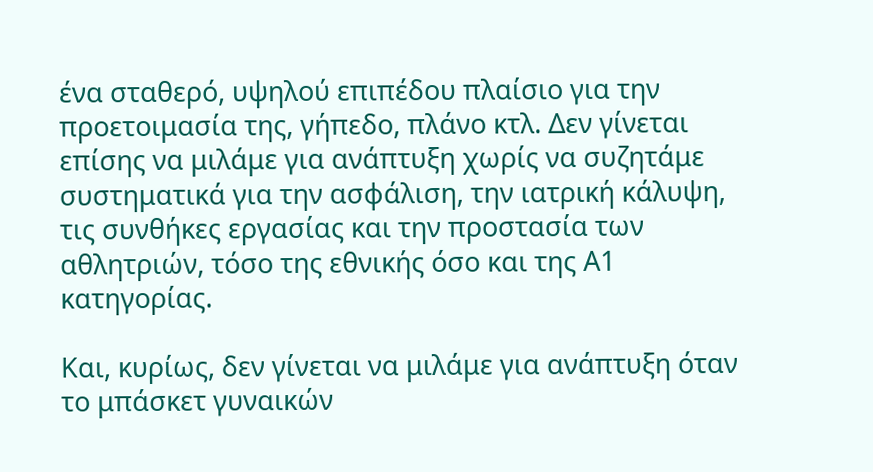ένα σταθερό, υψηλού επιπέδου πλαίσιο για την προετοιμασία της, γήπεδο, πλάνο κτλ. Δεν γίνεται επίσης να μιλάμε για ανάπτυξη χωρίς να συζητάμε συστηματικά για την ασφάλιση, την ιατρική κάλυψη, τις συνθήκες εργασίας και την προστασία των αθλητριών, τόσο της εθνικής όσο και της Α1 κατηγορίας.

Και, κυρίως, δεν γίνεται να μιλάμε για ανάπτυξη όταν το μπάσκετ γυναικών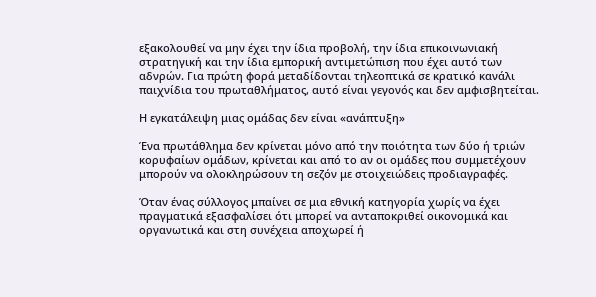εξακολουθεί να μην έχει την ίδια προβολή, την ίδια επικοινωνιακή στρατηγική και την ίδια εμπορική αντιμετώπιση που έχει αυτό των αδνρών. Για πρώτη φορά μεταδίδονται τηλεοπτικά σε κρατικό κανάλι παιχνίδια του πρωταθλήματος, αυτό είναι γεγονός και δεν αμφισβητείται.

Η εγκατάλειψη μιας ομάδας δεν είναι «ανάπτυξη»

Ένα πρωτάθλημα δεν κρίνεται μόνο από την ποιότητα των δύο ή τριών κορυφαίων ομάδων, κρίνεται και από το αν οι ομάδες που συμμετέχουν μπορούν να ολοκληρώσουν τη σεζόν με στοιχειώδεις προδιαγραφές.

Όταν ένας σύλλογος μπαίνει σε μια εθνική κατηγορία χωρίς να έχει πραγματικά εξασφαλίσει ότι μπορεί να ανταποκριθεί οικονομικά και οργανωτικά και στη συνέχεια αποχωρεί ή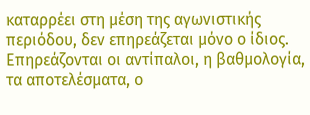καταρρέει στη μέση της αγωνιστικής περιόδου, δεν επηρεάζεται μόνο ο ίδιος. Επηρεάζονται οι αντίπαλοι, η βαθμολογία, τα αποτελέσματα, ο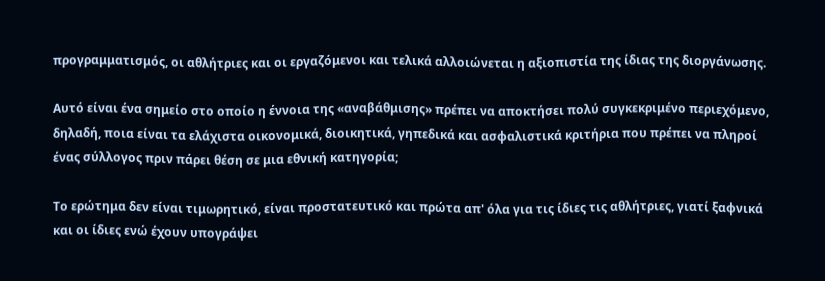προγραμματισμός, οι αθλήτριες και οι εργαζόμενοι και τελικά αλλοιώνεται η αξιοπιστία της ίδιας της διοργάνωσης.

Αυτό είναι ένα σημείο στο οποίο η έννοια της «αναβάθμισης» πρέπει να αποκτήσει πολύ συγκεκριμένο περιεχόμενο, δηλαδή, ποια είναι τα ελάχιστα οικονομικά, διοικητικά, γηπεδικά και ασφαλιστικά κριτήρια που πρέπει να πληροί ένας σύλλογος πριν πάρει θέση σε μια εθνική κατηγορία;

Το ερώτημα δεν είναι τιμωρητικό, είναι προστατευτικό και πρώτα απ' όλα για τις ίδιες τις αθλήτριες, γιατί ξαφνικά και οι ίδιες ενώ έχουν υπογράψει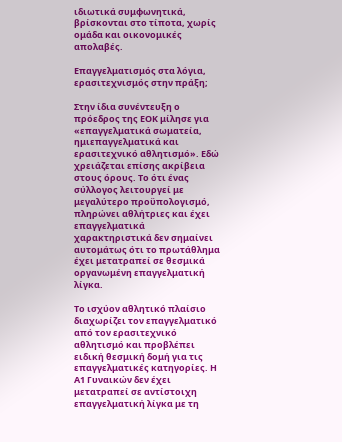ιδιωτικά συμφωνητικά, βρίσκονται στο τίποτα, χωρίς ομάδα και οικονομικές απολαβές.

Επαγγελματισμός στα λόγια, ερασιτεχνισμός στην πράξη;

Στην ίδια συνέντευξη ο πρόεδρος της ΕΟΚ μίλησε για «επαγγελματικά σωματεία, ημιεπαγγελματικά και ερασιτεχνικό αθλητισμό». Εδώ χρειάζεται επίσης ακρίβεια στους όρους. Το ότι ένας σύλλογος λειτουργεί με μεγαλύτερο προϋπολογισμό, πληρώνει αθλήτριες και έχει επαγγελματικά χαρακτηριστικά δεν σημαίνει αυτομάτως ότι το πρωτάθλημα έχει μετατραπεί σε θεσμικά οργανωμένη επαγγελματική λίγκα.

Το ισχύον αθλητικό πλαίσιο διαχωρίζει τον επαγγελματικό από τον ερασιτεχνικό αθλητισμό και προβλέπει ειδική θεσμική δομή για τις επαγγελματικές κατηγορίες. Η Α1 Γυναικών δεν έχει μετατραπεί σε αντίστοιχη επαγγελματική λίγκα με τη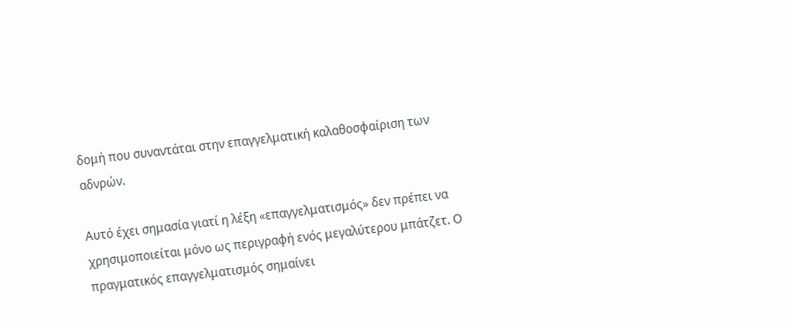δομή που συναντάται στην επαγγελματική καλαθοσφαίριση των αδνρών.

Αυτό έχει σημασία γιατί η λέξη «επαγγελματισμός» δεν πρέπει να χρησιμοποιείται μόνο ως περιγραφή ενός μεγαλύτερου μπάτζετ. Ο πραγματικός επαγγελματισμός σημαίνει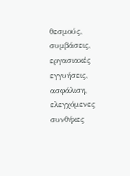θεσμούς, συμβάσεις, εργασιακές εγγυήσεις, ασφάλιση, ελεγχόμενες συνθήκες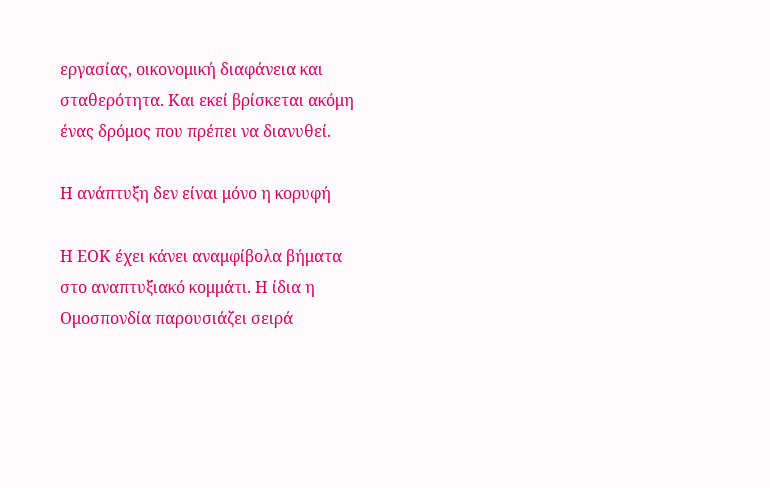εργασίας, οικονομική διαφάνεια και σταθερότητα. Και εκεί βρίσκεται ακόμη ένας δρόμος που πρέπει να διανυθεί.

Η ανάπτυξη δεν είναι μόνο η κορυφή

Η ΕΟΚ έχει κάνει αναμφίβολα βήματα στο αναπτυξιακό κομμάτι. Η ίδια η Ομοσπονδία παρουσιάζει σειρά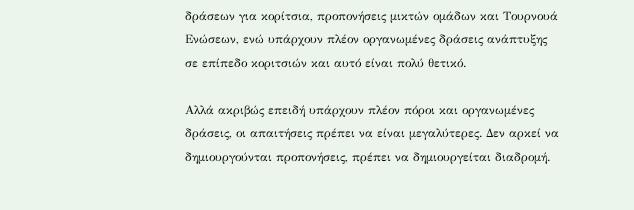δράσεων για κορίτσια, προπονήσεις μικτών ομάδων και Τουρνουά Ενώσεων, ενώ υπάρχουν πλέον οργανωμένες δράσεις ανάπτυξης σε επίπεδο κοριτσιών και αυτό είναι πολύ θετικό.

Αλλά ακριβώς επειδή υπάρχουν πλέον πόροι και οργανωμένες δράσεις, οι απαιτήσεις πρέπει να είναι μεγαλύτερες. Δεν αρκεί να δημιουργούνται προπονήσεις, πρέπει να δημιουργείται διαδρομή.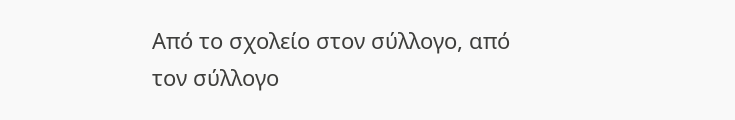Από το σχολείο στον σύλλογο, από τον σύλλογο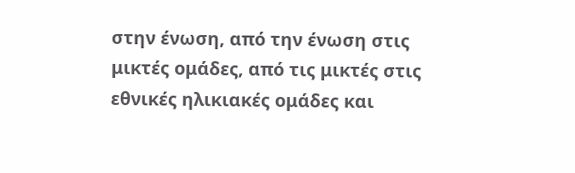στην ένωση, από την ένωση στις μικτές ομάδες, από τις μικτές στις εθνικές ηλικιακές ομάδες και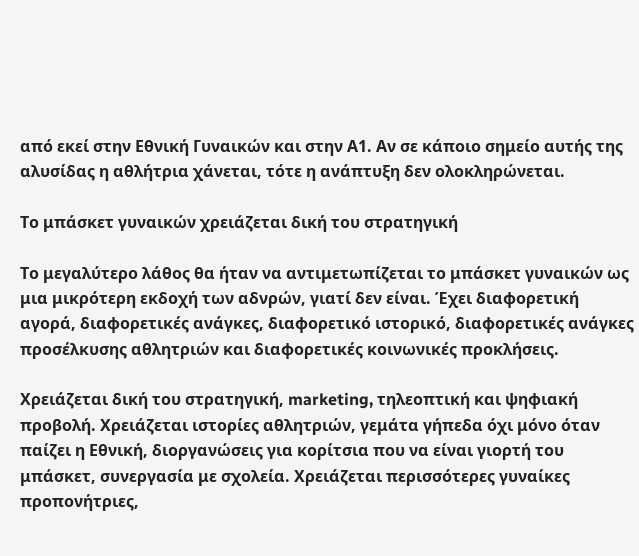από εκεί στην Εθνική Γυναικών και στην Α1. Αν σε κάποιο σημείο αυτής της αλυσίδας η αθλήτρια χάνεται, τότε η ανάπτυξη δεν ολοκληρώνεται.

Το μπάσκετ γυναικών χρειάζεται δική του στρατηγική

Το μεγαλύτερο λάθος θα ήταν να αντιμετωπίζεται το μπάσκετ γυναικών ως μια μικρότερη εκδοχή των αδνρών, γιατί δεν είναι. Έχει διαφορετική αγορά, διαφορετικές ανάγκες, διαφορετικό ιστορικό, διαφορετικές ανάγκες προσέλκυσης αθλητριών και διαφορετικές κοινωνικές προκλήσεις.

Χρειάζεται δική του στρατηγική, marketing, τηλεοπτική και ψηφιακή προβολή. Χρειάζεται ιστορίες αθλητριών, γεμάτα γήπεδα όχι μόνο όταν παίζει η Εθνική, διοργανώσεις για κορίτσια που να είναι γιορτή του μπάσκετ, συνεργασία με σχολεία. Χρειάζεται περισσότερες γυναίκες προπονήτριες,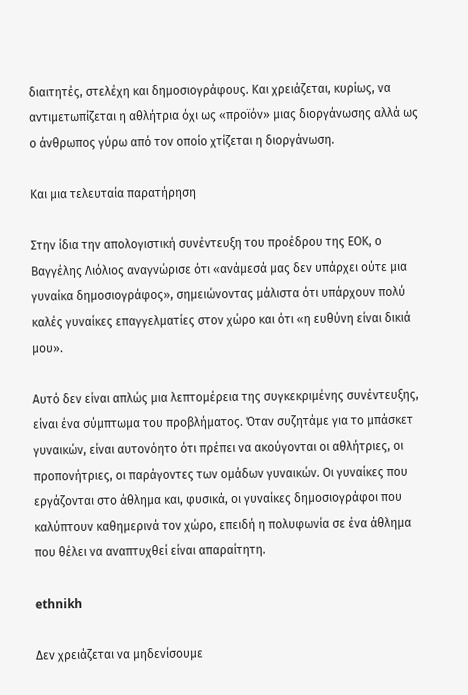διαιτητές, στελέχη και δημοσιογράφους. Και χρειάζεται, κυρίως, να αντιμετωπίζεται η αθλήτρια όχι ως «προϊόν» μιας διοργάνωσης αλλά ως ο άνθρωπος γύρω από τον οποίο χτίζεται η διοργάνωση.

Και μια τελευταία παρατήρηση

Στην ίδια την απολογιστική συνέντευξη του προέδρου της ΕΟΚ, ο Βαγγέλης Λιόλιος αναγνώρισε ότι «ανάμεσά μας δεν υπάρχει ούτε μια γυναίκα δημοσιογράφος», σημειώνοντας μάλιστα ότι υπάρχουν πολύ καλές γυναίκες επαγγελματίες στον χώρο και ότι «η ευθύνη είναι δικιά μου».

Αυτό δεν είναι απλώς μια λεπτομέρεια της συγκεκριμένης συνέντευξης, είναι ένα σύμπτωμα του προβλήματος. Όταν συζητάμε για το μπάσκετ γυναικών, είναι αυτονόητο ότι πρέπει να ακούγονται οι αθλήτριες, οι προπονήτριες, οι παράγοντες των ομάδων γυναικών. Οι γυναίκες που εργάζονται στο άθλημα και, φυσικά, οι γυναίκες δημοσιογράφοι που καλύπτουν καθημερινά τον χώρο, επειδή η πολυφωνία σε ένα άθλημα που θέλει να αναπτυχθεί είναι απαραίτητη.

ethnikh

Δεν χρειάζεται να μηδενίσουμε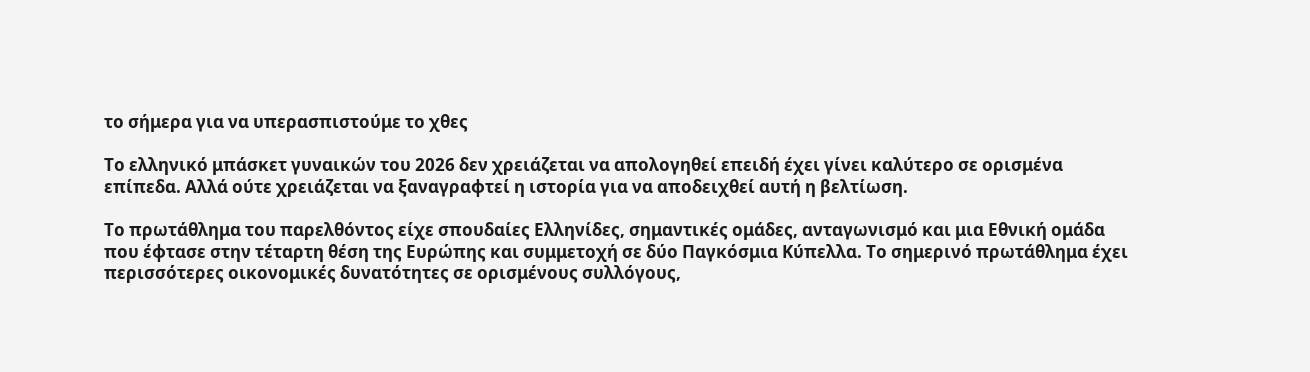το σήμερα για να υπερασπιστούμε το χθες

Το ελληνικό μπάσκετ γυναικών του 2026 δεν χρειάζεται να απολογηθεί επειδή έχει γίνει καλύτερο σε ορισμένα επίπεδα. Αλλά ούτε χρειάζεται να ξαναγραφτεί η ιστορία για να αποδειχθεί αυτή η βελτίωση.

Το πρωτάθλημα του παρελθόντος είχε σπουδαίες Ελληνίδες, σημαντικές ομάδες, ανταγωνισμό και μια Εθνική ομάδα που έφτασε στην τέταρτη θέση της Ευρώπης και συμμετοχή σε δύο Παγκόσμια Κύπελλα. Το σημερινό πρωτάθλημα έχει περισσότερες οικονομικές δυνατότητες σε ορισμένους συλλόγους,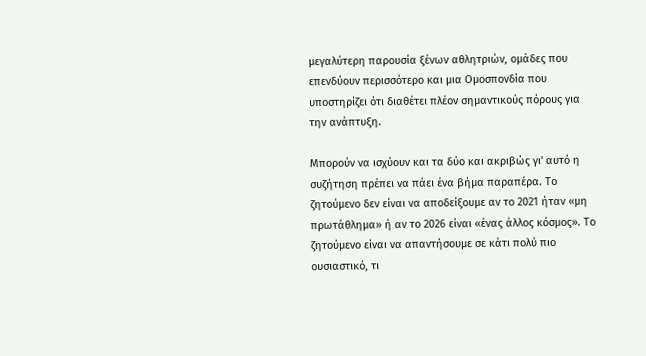μεγαλύτερη παρουσία ξένων αθλητριών, ομάδες που επενδύουν περισσότερο και μια Ομοσπονδία που υποστηρίζει ότι διαθέτει πλέον σημαντικούς πόρους για την ανάπτυξη.

Μπορούν να ισχύουν και τα δύο και ακριβώς γι' αυτό η συζήτηση πρέπει να πάει ένα βήμα παραπέρα. Το ζητούμενο δεν είναι να αποδείξουμε αν το 2021 ήταν «μη πρωτάθλημα» ή αν το 2026 είναι «ένας άλλος κόσμος». Το ζητούμενο είναι να απαντήσουμε σε κάτι πολύ πιο ουσιαστικό, τι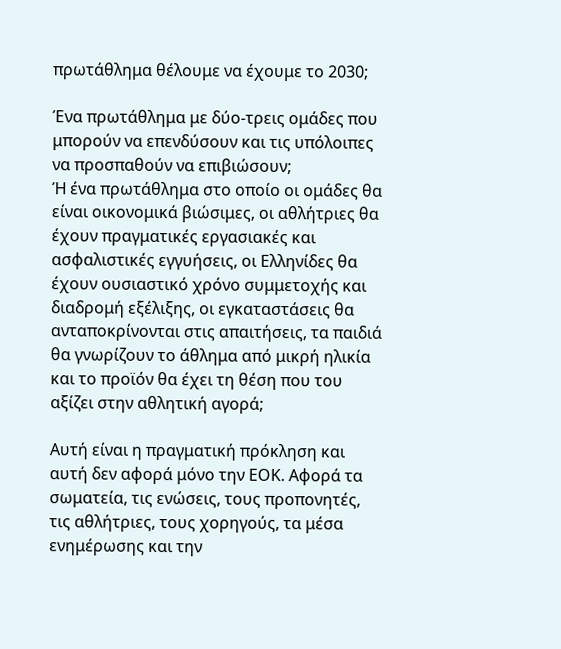πρωτάθλημα θέλουμε να έχουμε το 2030;

Ένα πρωτάθλημα με δύο-τρεις ομάδες που μπορούν να επενδύσουν και τις υπόλοιπες να προσπαθούν να επιβιώσουν;
Ή ένα πρωτάθλημα στο οποίο οι ομάδες θα είναι οικονομικά βιώσιμες, οι αθλήτριες θα έχουν πραγματικές εργασιακές και ασφαλιστικές εγγυήσεις, οι Ελληνίδες θα έχουν ουσιαστικό χρόνο συμμετοχής και διαδρομή εξέλιξης, οι εγκαταστάσεις θα ανταποκρίνονται στις απαιτήσεις, τα παιδιά θα γνωρίζουν το άθλημα από μικρή ηλικία και το προϊόν θα έχει τη θέση που του αξίζει στην αθλητική αγορά;

Αυτή είναι η πραγματική πρόκληση και αυτή δεν αφορά μόνο την ΕΟΚ. Αφορά τα σωματεία, τις ενώσεις, τους προπονητές, τις αθλήτριες, τους χορηγούς, τα μέσα ενημέρωσης και την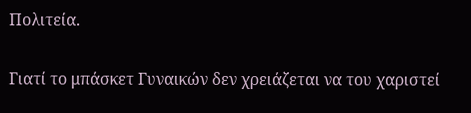Πολιτεία.

Γιατί το μπάσκετ Γυναικών δεν χρειάζεται να του χαριστεί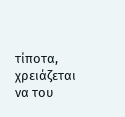τίποτα, χρειάζεται να του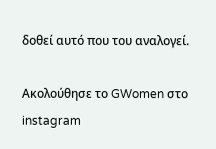δοθεί αυτό που του αναλογεί.

Ακολούθησε το GWomen στο instagram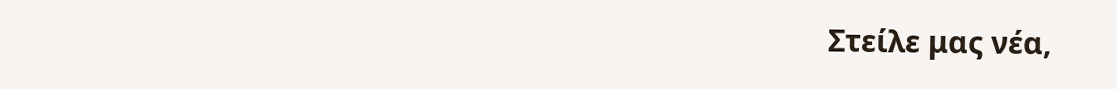Στείλε μας νέα,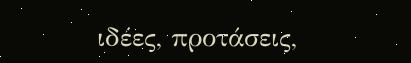ιδέες, προτάσεις,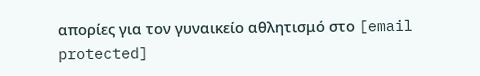απορίες για τον γυναικείο αθλητισμό στο [email protected]